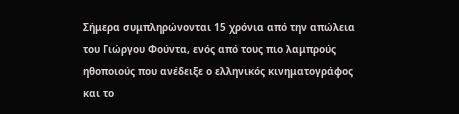Σήμερα συμπληρώνονται 15 χρόνια από την απώλεια του Γιώργου Φούντα, ενός από τους πιο λαμπρούς ηθοποιούς που ανέδειξε ο ελληνικός κινηματογράφος και το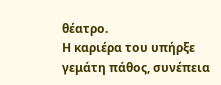θέατρο.
Η καριέρα του υπήρξε γεμάτη πάθος, συνέπεια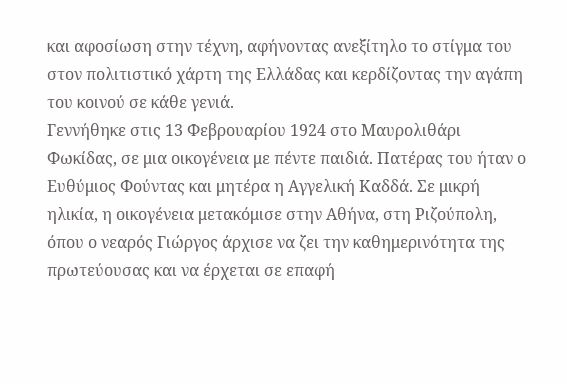και αφοσίωση στην τέχνη, αφήνοντας ανεξίτηλο το στίγμα του στον πολιτιστικό χάρτη της Ελλάδας και κερδίζοντας την αγάπη του κοινού σε κάθε γενιά.
Γεννήθηκε στις 13 Φεβρουαρίου 1924 στο Μαυρολιθάρι Φωκίδας, σε μια οικογένεια με πέντε παιδιά. Πατέρας του ήταν ο Ευθύμιος Φούντας και μητέρα η Αγγελική Καδδά. Σε μικρή ηλικία, η οικογένεια μετακόμισε στην Αθήνα, στη Ριζούπολη, όπου ο νεαρός Γιώργος άρχισε να ζει την καθημερινότητα της πρωτεύουσας και να έρχεται σε επαφή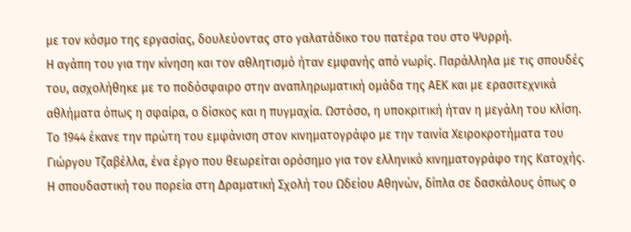με τον κόσμο της εργασίας, δουλεύοντας στο γαλατάδικο του πατέρα του στο Ψυρρή.
Η αγάπη του για την κίνηση και τον αθλητισμό ήταν εμφανής από νωρίς. Παράλληλα με τις σπουδές του, ασχολήθηκε με το ποδόσφαιρο στην αναπληρωματική ομάδα της ΑΕΚ και με ερασιτεχνικά αθλήματα όπως η σφαίρα, ο δίσκος και η πυγμαχία. Ωστόσο, η υποκριτική ήταν η μεγάλη του κλίση. Το 1944 έκανε την πρώτη του εμφάνιση στον κινηματογράφο με την ταινία Χειροκροτήματα του Γιώργου Τζαβέλλα, ένα έργο που θεωρείται ορόσημο για τον ελληνικό κινηματογράφο της Κατοχής.
Η σπουδαστική του πορεία στη Δραματική Σχολή του Ωδείου Αθηνών, δίπλα σε δασκάλους όπως ο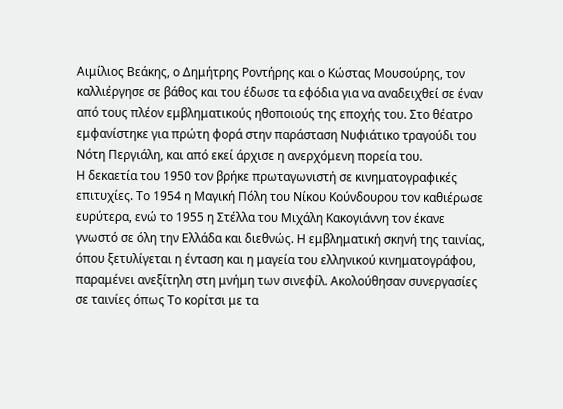Αιμίλιος Βεάκης, ο Δημήτρης Ροντήρης και ο Κώστας Μουσούρης, τον καλλιέργησε σε βάθος και του έδωσε τα εφόδια για να αναδειχθεί σε έναν από τους πλέον εμβληματικούς ηθοποιούς της εποχής του. Στο θέατρο εμφανίστηκε για πρώτη φορά στην παράσταση Νυφιάτικο τραγούδι του Νότη Περγιάλη, και από εκεί άρχισε η ανερχόμενη πορεία του.
Η δεκαετία του 1950 τον βρήκε πρωταγωνιστή σε κινηματογραφικές επιτυχίες. Το 1954 η Μαγική Πόλη του Νίκου Κούνδουρου τον καθιέρωσε ευρύτερα, ενώ το 1955 η Στέλλα του Μιχάλη Κακογιάννη τον έκανε γνωστό σε όλη την Ελλάδα και διεθνώς. Η εμβληματική σκηνή της ταινίας, όπου ξετυλίγεται η ένταση και η μαγεία του ελληνικού κινηματογράφου, παραμένει ανεξίτηλη στη μνήμη των σινεφίλ. Ακολούθησαν συνεργασίες σε ταινίες όπως Το κορίτσι με τα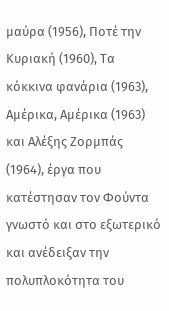μαύρα (1956), Ποτέ την Κυριακή (1960), Τα κόκκινα φανάρια (1963), Αμέρικα, Αμέρικα (1963) και Αλέξης Ζορμπάς (1964), έργα που κατέστησαν τον Φούντα γνωστό και στο εξωτερικό και ανέδειξαν την πολυπλοκότητα του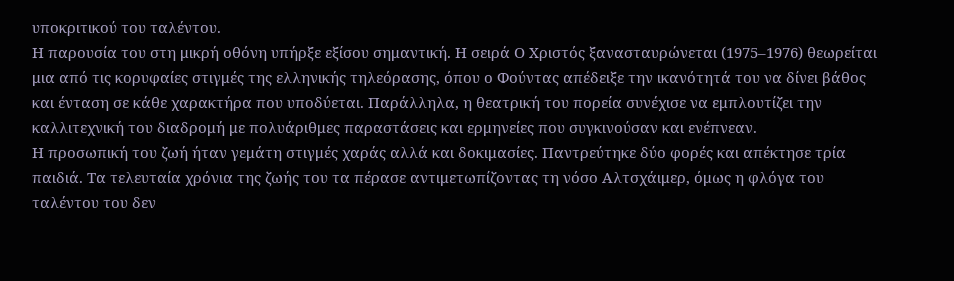υποκριτικού του ταλέντου.
Η παρουσία του στη μικρή οθόνη υπήρξε εξίσου σημαντική. Η σειρά Ο Χριστός ξανασταυρώνεται (1975–1976) θεωρείται μια από τις κορυφαίες στιγμές της ελληνικής τηλεόρασης, όπου ο Φούντας απέδειξε την ικανότητά του να δίνει βάθος και ένταση σε κάθε χαρακτήρα που υποδύεται. Παράλληλα, η θεατρική του πορεία συνέχισε να εμπλουτίζει την καλλιτεχνική του διαδρομή με πολυάριθμες παραστάσεις και ερμηνείες που συγκινούσαν και ενέπνεαν.
Η προσωπική του ζωή ήταν γεμάτη στιγμές χαράς αλλά και δοκιμασίες. Παντρεύτηκε δύο φορές και απέκτησε τρία παιδιά. Τα τελευταία χρόνια της ζωής του τα πέρασε αντιμετωπίζοντας τη νόσο Αλτσχάιμερ, όμως η φλόγα του ταλέντου του δεν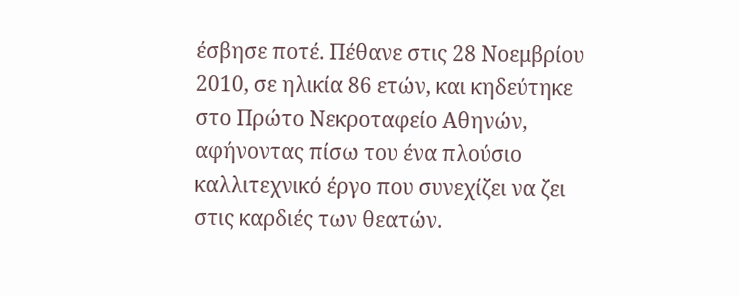έσβησε ποτέ. Πέθανε στις 28 Νοεμβρίου 2010, σε ηλικία 86 ετών, και κηδεύτηκε στο Πρώτο Νεκροταφείο Αθηνών, αφήνοντας πίσω του ένα πλούσιο καλλιτεχνικό έργο που συνεχίζει να ζει στις καρδιές των θεατών.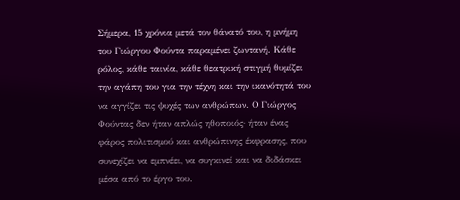Σήμερα, 15 χρόνια μετά τον θάνατό του, η μνήμη του Γιώργου Φούντα παραμένει ζωντανή. Κάθε ρόλος, κάθε ταινία, κάθε θεατρική στιγμή θυμίζει την αγάπη του για την τέχνη και την ικανότητά του να αγγίζει τις ψυχές των ανθρώπων. Ο Γιώργος Φούντας δεν ήταν απλώς ηθοποιός· ήταν ένας φάρος πολιτισμού και ανθρώπινης έκφρασης, που συνεχίζει να εμπνέει, να συγκινεί και να διδάσκει μέσα από το έργο του.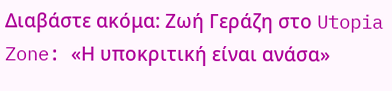Διαβάστε ακόμα: Ζωή Γεράζη στο Utopia Zone: «Η υποκριτική είναι ανάσα»